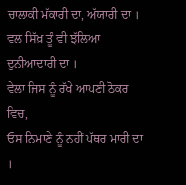ਚਾਲਾਕੀ ਮੱਕਾਰੀ ਦਾ, ਅੱਯਾਰੀ ਦਾ ।
ਵਲ ਸਿੱਖ਼ ਤੂੰ ਵੀ ਝੱਲਿਆ ਦੁਨੀਆਦਾਰੀ ਦਾ ।
ਵੇਲਾ ਜਿਸ ਨੂੰ ਰੱਖੇ ਆਪਣੀ ਠੋਕਰ ਵਿਚ,
ਓਸ ਨਿਮਾਣੇ ਨੂੰ ਨਹੀਂ ਪੱਥਰ ਮਾਰੀ ਦਾ ।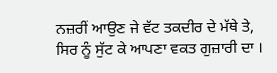ਨਜ਼ਰੀਂ ਆਉਣ ਜੇ ਵੱਟ ਤਕਦੀਰ ਦੇ ਮੱਥੇ ਤੇ,
ਸਿਰ ਨੂੰ ਸੁੱਟ ਕੇ ਆਪਣਾ ਵਕਤ ਗੁਜ਼ਾਰੀ ਦਾ ।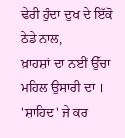ਢੇਰੀ ਹੁੰਦਾ ਦੁਖ ਦੇ ਇੱਕੋ ਠੇਡੇ ਨਾਲ,
ਖ਼ਾਹਸ਼ਾਂ ਦਾ ਨਈਂ ਉੱਚਾ ਮਹਿਲ ਉਸਾਰੀ ਦਾ ।
'ਸ਼ਾਹਿਦ' ਜੇ ਕਰ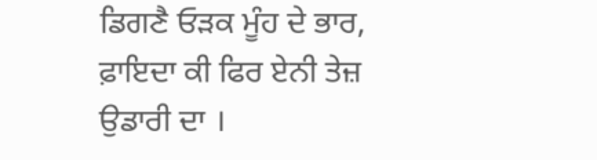ਡਿਗਣੈ ਓੜਕ ਮੂੰਹ ਦੇ ਭਾਰ,
ਫ਼ਾਇਦਾ ਕੀ ਫਿਰ ਏਨੀ ਤੇਜ਼ ਉਡਾਰੀ ਦਾ ।